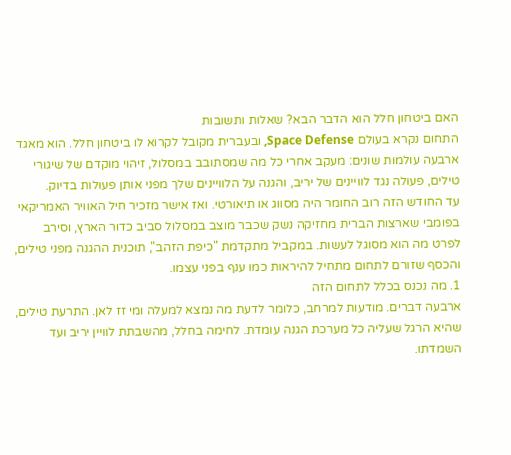האם ביטחון חלל הוא הדבר הבא? שאלות ותשובות
התחום נקרא בעולם Space Defense, ובעברית מקובל לקרוא לו ביטחון חלל. הוא מאגד ארבעה עולמות שונים: מעקב אחרי כל מה שמסתובב במסלול, זיהוי מוקדם של שיגורי טילים, פעולה נגד לוויינים של יריב, והגנה על הלוויינים שלך מפני אותן פעולות בדיוק.
עד החודש הזה רוב החומר היה מסווג או תיאורטי. ואז אישר מזכיר חיל האוויר האמריקאי בפומבי שארצות הברית מחזיקה נשק שכבר מוצב במסלול סביב כדור הארץ, וסירב לפרט מה הוא מסוגל לעשות. במקביל מתקדמת "כיפת הזהב", תוכנית ההגנה מפני טילים, והכסף שזורם לתחום מתחיל להיראות כמו ענף בפני עצמו.
1. מה נכנס בכלל לתחום הזה
ארבעה דברים. מודעות למרחב, כלומר לדעת מה נמצא למעלה ומי זז לאן. התרעת טילים, שהיא הרגל שעליה כל מערכת הגנה עומדת. לחימה בחלל, מהשבתת לוויין יריב ועד השמדתו.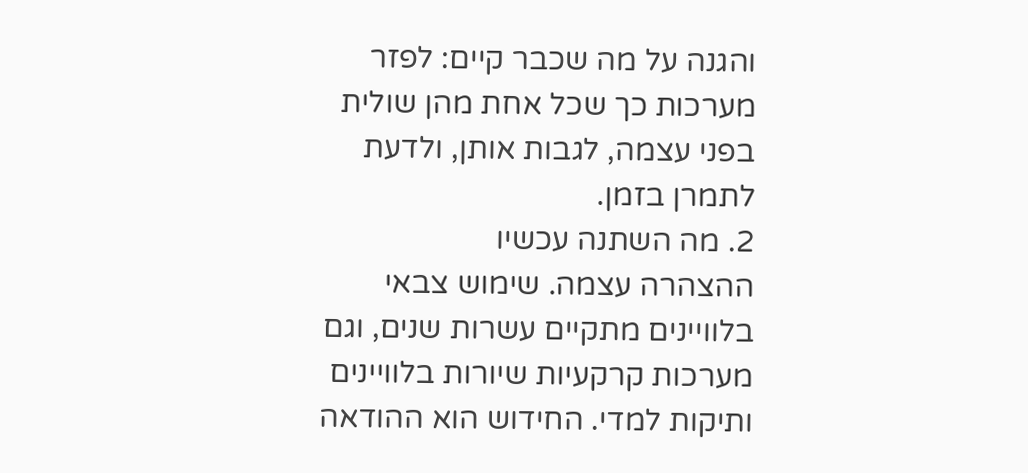והגנה על מה שכבר קיים: לפזר מערכות כך שכל אחת מהן שולית בפני עצמה, לגבות אותן, ולדעת לתמרן בזמן.
2. מה השתנה עכשיו
ההצהרה עצמה. שימוש צבאי בלוויינים מתקיים עשרות שנים, וגם מערכות קרקעיות שיורות בלוויינים ותיקות למדי. החידוש הוא ההודאה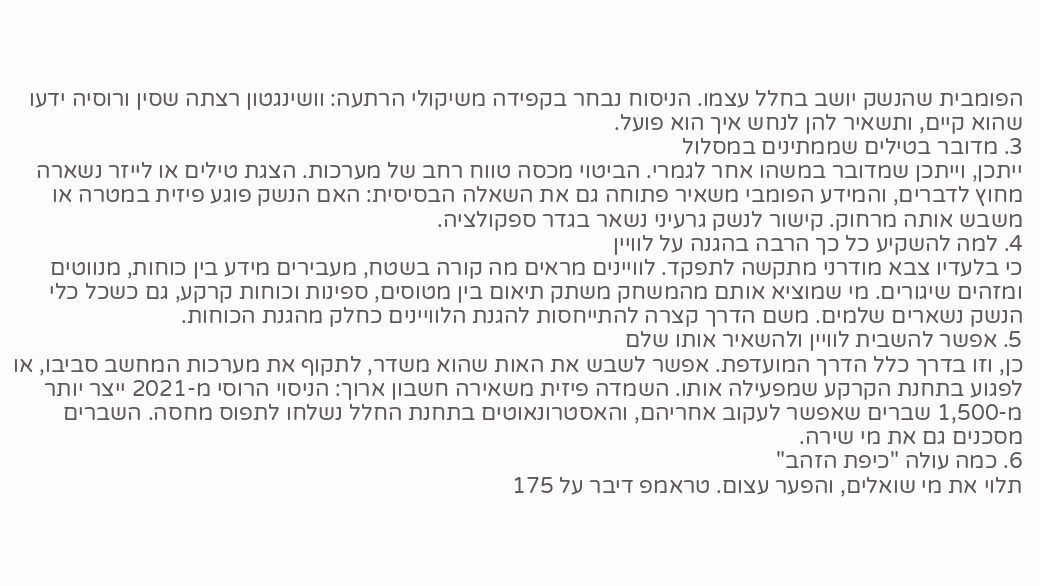הפומבית שהנשק יושב בחלל עצמו. הניסוח נבחר בקפידה משיקולי הרתעה: וושינגטון רצתה שסין ורוסיה ידעו שהוא קיים, ותשאיר להן לנחש איך הוא פועל.
3. מדובר בטילים שממתינים במסלול
ייתכן, וייתכן שמדובר במשהו אחר לגמרי. הביטוי מכסה טווח רחב של מערכות. הצגת טילים או לייזר נשארה מחוץ לדברים, והמידע הפומבי משאיר פתוחה גם את השאלה הבסיסית: האם הנשק פוגע פיזית במטרה או משבש אותה מרחוק. קישור לנשק גרעיני נשאר בגדר ספקולציה.
4. למה להשקיע כל כך הרבה בהגנה על לוויין
כי בלעדיו צבא מודרני מתקשה לתפקד. לוויינים מראים מה קורה בשטח, מעבירים מידע בין כוחות, מנווטים ומזהים שיגורים. מי שמוציא אותם מהמשחק משתק תיאום בין מטוסים, ספינות וכוחות קרקע, גם כשכל כלי הנשק נשארים שלמים. משם הדרך קצרה להתייחסות להגנת הלוויינים כחלק מהגנת הכוחות.
5. אפשר להשבית לוויין ולהשאיר אותו שלם
כן, וזו בדרך כלל הדרך המועדפת. אפשר לשבש את האות שהוא משדר, לתקוף את מערכות המחשב סביבו, או לפגוע בתחנת הקרקע שמפעילה אותו. השמדה פיזית משאירה חשבון ארוך: הניסוי הרוסי מ-2021 ייצר יותר מ-1,500 שברים שאפשר לעקוב אחריהם, והאסטרונאוטים בתחנת החלל נשלחו לתפוס מחסה. השברים מסכנים גם את מי שירה.
6. כמה עולה "כיפת הזהב"
תלוי את מי שואלים, והפער עצום. טראמפ דיבר על 175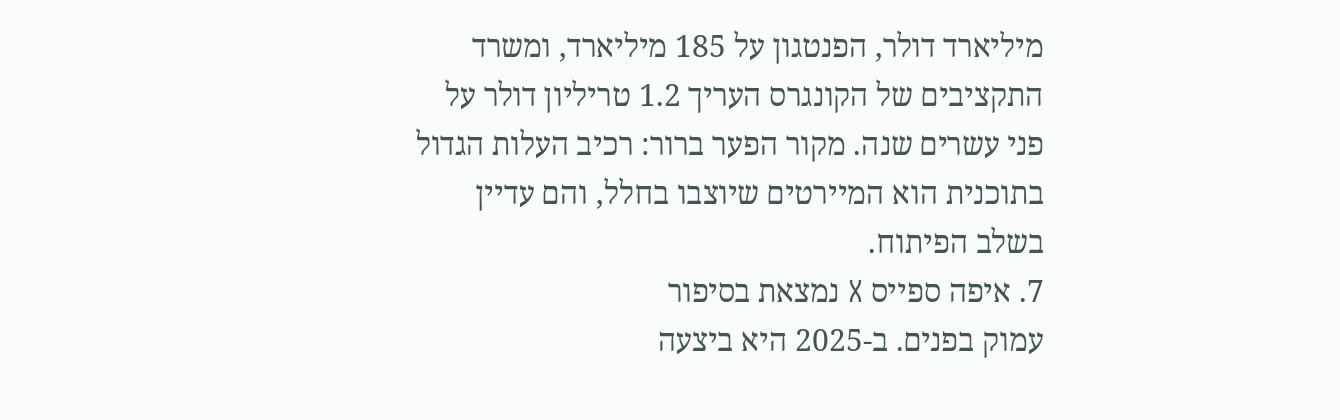מיליארד דולר, הפנטגון על 185 מיליארד, ומשרד התקציבים של הקונגרס העריך 1.2 טריליון דולר על פני עשרים שנה. מקור הפער ברור: רכיב העלות הגדול בתוכנית הוא המיירטים שיוצבו בחלל, והם עדיין בשלב הפיתוח.
7. איפה ספייס X נמצאת בסיפור
עמוק בפנים. ב-2025 היא ביצעה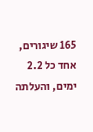165 שיגורים, אחד כל 2.2 ימים, והעלתה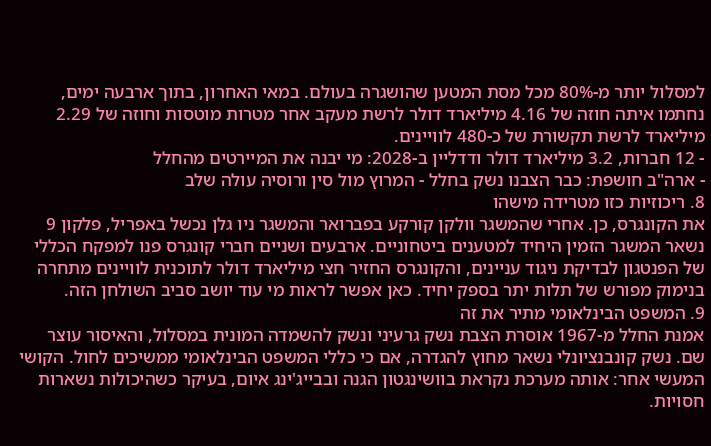למסלול יותר מ-80% מכל מסת המטען שהושגרה בעולם. במאי האחרון, בתוך ארבעה ימים, נחתמו איתה חוזה של 4.16 מיליארד דולר לרשת מעקב אחר מטרות מוטסות וחוזה של 2.29 מיליארד לרשת תקשורת של כ-480 לוויינים.
- 12 חברות, 3.2 מיליארד דולר ודדליין ב-2028: מי יבנה את המיירטים מהחלל
- ארה"ב חושפת: כבר הצבנו נשק בחלל - המרוץ מול סין ורוסיה עולה שלב
8. ריכוזיות כזו מטרידה מישהו
את הקונגרס, כן. אחרי שהמשגר וולקן קורקע בפברואר והמשגר ניו גלן נכשל באפריל, פלקון 9 נשאר המשגר הזמין היחיד למטענים ביטחוניים. ארבעים ושניים חברי קונגרס פנו למפקח הכללי של הפנטגון לבדיקת ניגוד עניינים, והקונגרס החזיר חצי מיליארד דולר לתוכנית לוויינים מתחרה בנימוק מפורש של תלות יתר בספק יחיד. כאן אפשר לראות מי עוד יושב סביב השולחן הזה.
9. המשפט הבינלאומי מתיר את זה
אמנת החלל מ-1967 אוסרת הצבת נשק גרעיני ונשק להשמדה המונית במסלול, והאיסור עוצר שם. נשק קונבנציונלי נשאר מחוץ להגדרה, אם כי כללי המשפט הבינלאומי ממשיכים לחול. הקושי המעשי אחר: אותה מערכת נקראת בוושינגטון הגנה ובבייג'ינג איום, בעיקר כשהיכולות נשארות חסויות.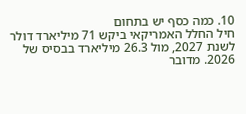10. כמה כסף יש בתחום
חיל החלל האמריקאי ביקש 71 מיליארד דולר לשנת 2027, מול 26.3 מיליארד בבסיס של 2026. מדובר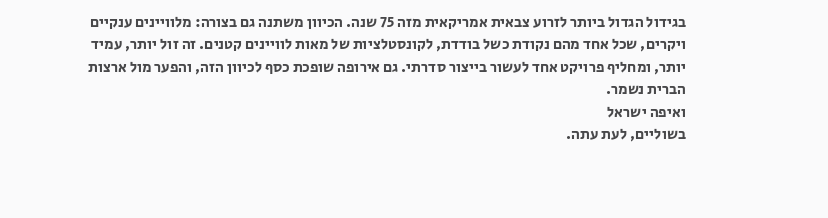בגידול הגדול ביותר לזרוע צבאית אמריקאית מזה 75 שנה. הכיוון משתנה גם בצורה: מלוויינים ענקיים ויקרים, שכל אחד מהם נקודת כשל בודדת, לקונסטלציות של מאות לוויינים קטנים. זה זול יותר, עמיד יותר, ומחליף פרויקט אחד לעשור בייצור סדרתי. גם אירופה שופכת כסף לכיוון הזה, והפער מול ארצות הברית נשמר.
ואיפה ישראל
בשוליים, לעת עתה.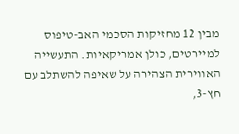מבין 12 מחזיקות הסכמי האב-טיפוס למיירטים, כולן אמריקאיות. התעשייה האווירית הצהירה על שאיפה להשתלב עם חץ-3,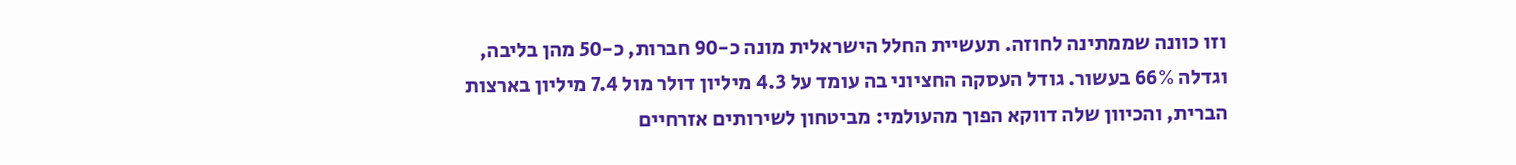וזו כוונה שממתינה לחוזה. תעשיית החלל הישראלית מונה כ-90 חברות, כ-50 מהן בליבה, וגדלה 66% בעשור. גודל העסקה החציוני בה עומד על 4.3 מיליון דולר מול 7.4 מיליון בארצות הברית, והכיוון שלה דווקא הפוך מהעולמי: מביטחון לשירותים אזרחיים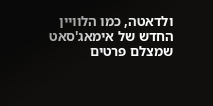ולדאטה, כמו הלוויין החדש של אימאג'סאט שמצלם פרטים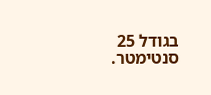בגודל 25 סנטימטר.